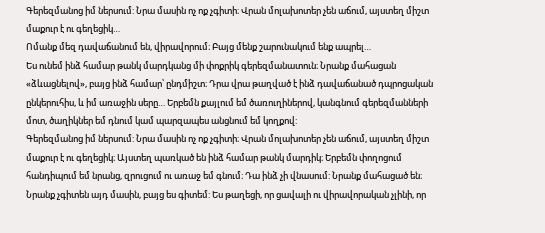Գերեզմանոց իմ ներսում: Նրա մասին ոչ ոք չգիտի։ Վրան մոլախոտեր չեն աճում, այստեղ միշտ մաքուր է ու գեղեցիկ…
Ոմանք մեզ դավաճանում են, վիրավորում։ Բայց մենք շարունակում ենք ապրել…
Ես ունեմ ինձ համար թանկ մարդկանց մի փոքրիկ գերեզմանատուն։ Նրանք մահացան «ձևացնելով», բայց ինձ համար՝ ընդմիշտ։ Դրա վրա թաղված է ինձ դավաճանած դպրոցական ընկերուհիս, և իմ առաջին սերը… Երբեմն քայլում եմ ծառուղիներով, կանգնում գերեզմանների մոտ, ծաղիկներ եմ դնում կամ պարզապես անցնում եմ կողքով:
Գերեզմանոց իմ ներսում: Նրա մասին ոչ ոք չգիտի։ Վրան մոլախոտեր չեն աճում, այստեղ միշտ մաքուր է ու գեղեցիկ։ Այստեղ պառկած են ինձ համար թանկ մարդիկ։ Երբեմն փողոցում հանդիպում եմ նրանց, զրուցում ու առաջ եմ գնում։ Դա ինձ չի վնասում: Նրանք մահացած են։ Նրանք չգիտեն այդ մասին, բայց ես գիտեմ: Ես թաղեցի, որ ցավալի ու վիրավորական չլինի, որ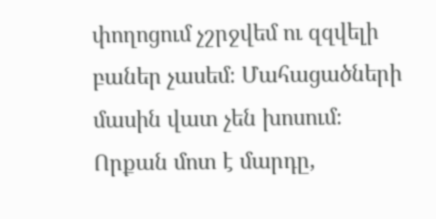փողոցում չշրջվեմ ու զզվելի բաներ չասեմ։ Մահացածների մասին վատ չեն խոսում։
Որքան մոտ է մարդը,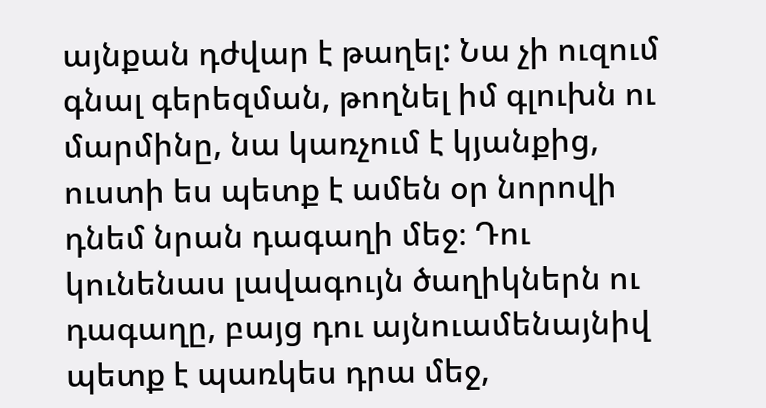այնքան դժվար է թաղել: Նա չի ուզում գնալ գերեզման, թողնել իմ գլուխն ու մարմինը, նա կառչում է կյանքից, ուստի ես պետք է ամեն օր նորովի դնեմ նրան դագաղի մեջ։ Դու կունենաս լավագույն ծաղիկներն ու դագաղը, բայց դու այնուամենայնիվ պետք է պառկես դրա մեջ,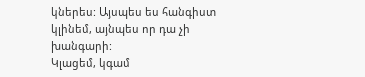կներես: Այսպես ես հանգիստ կլինեմ, այնպես որ դա չի խանգարի:
Կլացեմ, կգամ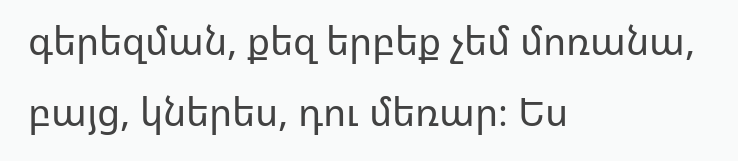գերեզման, քեզ երբեք չեմ մոռանա, բայց, կներես, դու մեռար։ Ես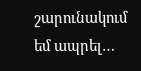շարունակում եմ ապրել…